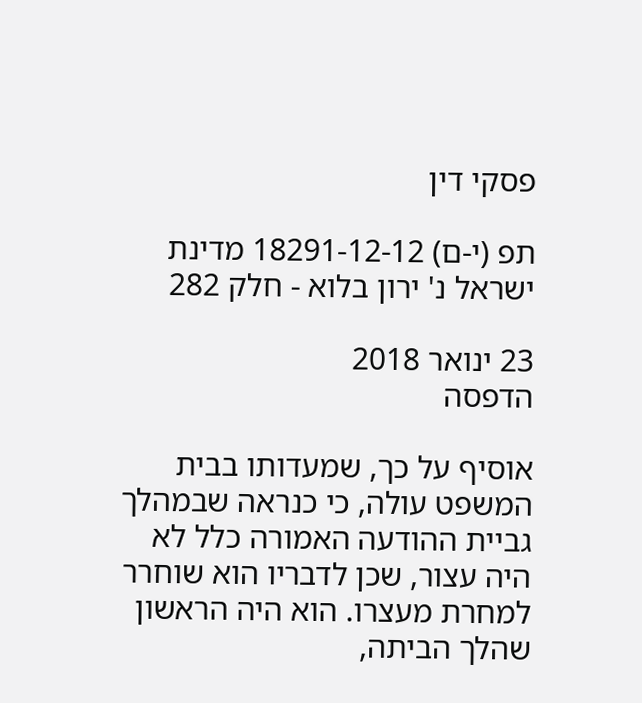פסקי דין

תפ (י-ם) 18291-12-12 מדינת ישראל נ' ירון בלוא - חלק 282

23 ינואר 2018
הדפסה

אוסיף על כך, שמעדותו בבית המשפט עולה, כי כנראה שבמהלך גביית ההודעה האמורה כלל לא היה עצור, שכן לדבריו הוא שוחרר למחרת מעצרו. הוא היה הראשון שהלך הביתה,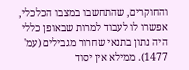והחוקרים, שהתחשבו במצבו הכלכלי, אפשרו לו לעבוד למרות שבאופן כללי היה נתון בתנאי שחרור מגבילים (עמ' 1477). ממילא אין יסוד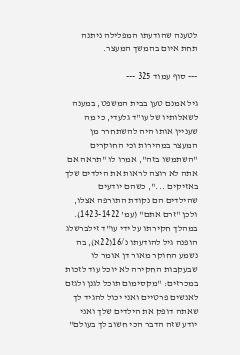לטענה שהודעתו המפלילה ניתנה תחת איום בהמשך המעצר.

--- סוף עמוד 325 ---

גיל אמנם טען בבית המשפט, במענה לשאלותיו של עו"ד גלעדי, כי מה שעניין אותו היה להשתחרר מן המעצר במהירות וכי החוקרים "השתמשו בזה", אמרו לו "תראה אם אתה לא רוצה לראות את הילדים שלך באזיקים ...", כשהם יודעים שהילדים הם נקודת התורפה אצלו, ולכן "זרם אתם" (עמ' 1423-1422). במהלך חקירתו על ידי עו"ד זילברשלג הופנה גיל להודעתו נ/16(22א), בה נשמע החוקר מאור דן אומר לו שבעקבות החקירה לא יוכל עוד לזכות במכרזים: "מקסימום תוכל לגנן ולגזם לאנשים פרטיים ואני יכול להגיד לך שאתה דופק את הילדים שלך ואני יודע שזה הדבר הכי חשוב לך בעולם"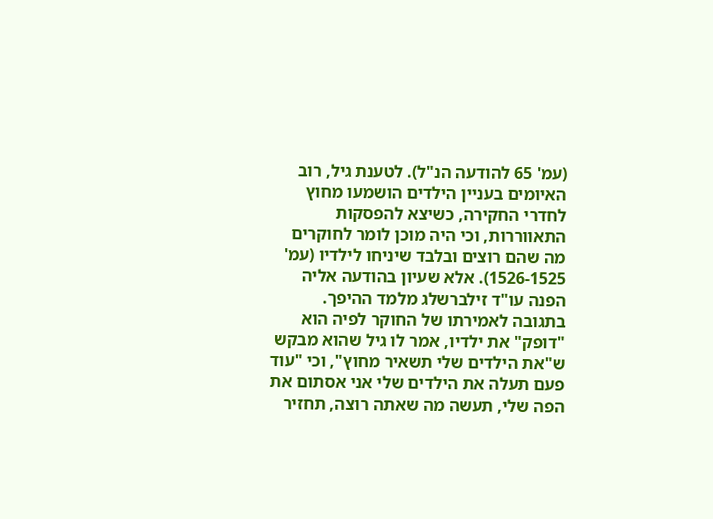(עמ' 65 להודעה הנ"ל). לטענת גיל, רוב האיומים בעניין הילדים הושמעו מחוץ לחדרי החקירה, כשיצא להפסקות התאווררות, וכי היה מוכן לומר לחוקרים מה שהם רוצים ובלבד שיניחו לילדיו (עמ' 1526-1525). אלא שעיון בהודעה אליה הפנה עו"ד זילברשלג מלמד ההיפך. בתגובה לאמירתו של החוקר לפיה הוא "דופק" את ילדיו, אמר לו גיל שהוא מבקש ש"את הילדים שלי תשאיר מחוץ", וכי "עוד פעם תעלה את הילדים שלי אני אסתום את הפה שלי, תעשה מה שאתה רוצה, תחזיר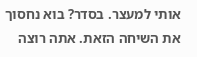אותי למעצר. בסדר? בוא נחסוך את השיחה הזאת. אתה רוצה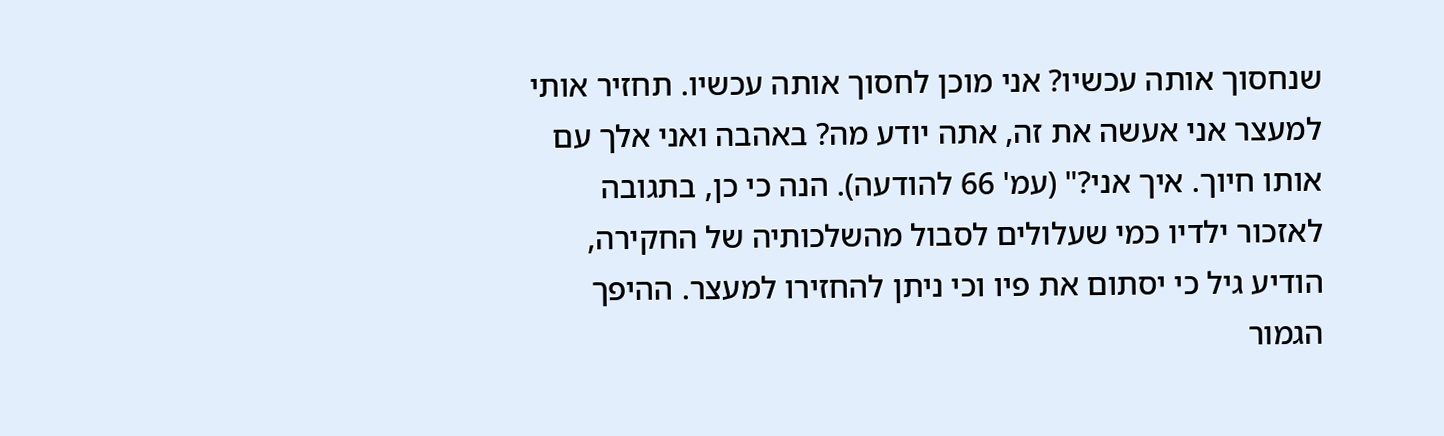שנחסוך אותה עכשיו? אני מוכן לחסוך אותה עכשיו. תחזיר אותי למעצר אני אעשה את זה, אתה יודע מה? באהבה ואני אלך עם אותו חיוך. איך אני?" (עמ' 66 להודעה). הנה כי כן, בתגובה לאזכור ילדיו כמי שעלולים לסבול מהשלכותיה של החקירה, הודיע גיל כי יסתום את פיו וכי ניתן להחזירו למעצר. ההיפך הגמור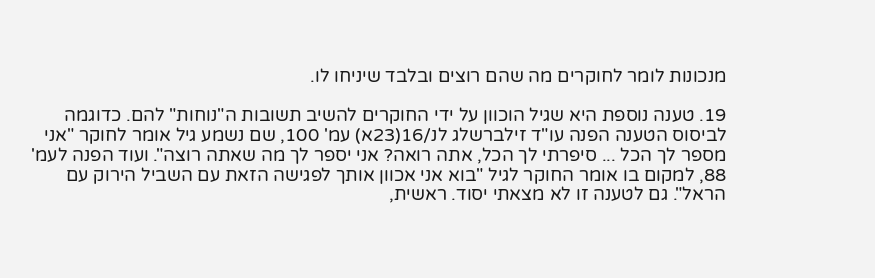מנכונות לומר לחוקרים מה שהם רוצים ובלבד שיניחו לו.

19. טענה נוספת היא שגיל הוכוון על ידי החוקרים להשיב תשובות ה"נוחות" להם. כדוגמה לביסוס הטענה הפנה עו"ד זילברשלג לנ/16(23א) עמ' 100, שם נשמע גיל אומר לחוקר "אני מספר לך הכל ... סיפרתי לך הכל, אתה רואה? אני יספר לך מה שאתה רוצה". ועוד הפנה לעמ' 88, למקום בו אומר החוקר לגיל "בוא אני אכוון אותך לפגישה הזאת עם השביל הירוק עם הראל". גם לטענה זו לא מצאתי יסוד. ראשית,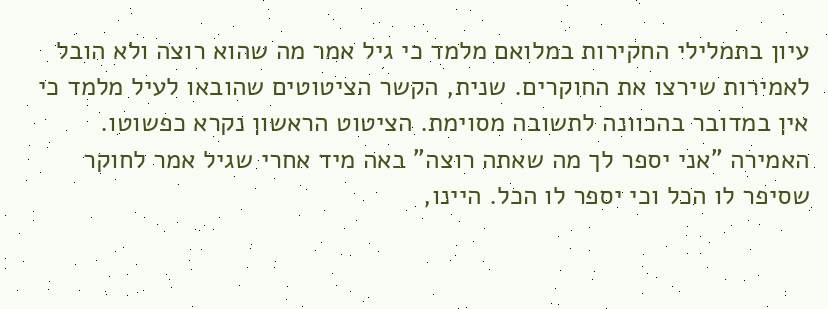עיון בתמלילי החקירות במלואם מלמד כי גיל אמר מה שהוא רוצה ולא הובל לאמירות שירצו את החוקרים. שנית, הקשר הציטוטים שהובאו לעיל מלמד כי אין במדובר בהכוונה לתשובה מסוימת. הציטוט הראשון נקרא כפשוטו. האמירה "אני יספר לך מה שאתה רוצה" באה מיד אחרי שגיל אמר לחוקר שסיפר לו הכל וכי יספר לו הכל. היינו,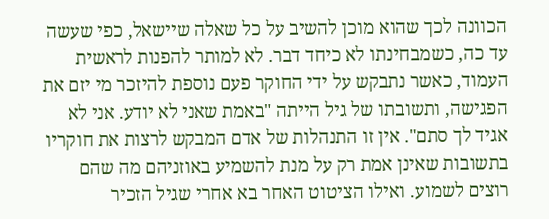הכוונה לכך שהוא מוכן להשיב על כל שאלה שיישאל, כפי שעשה עד כה, כשמבחינתו לא כיחד דבר. לא למותר להפנות לראשית העמוד, כאשר נתבקש על ידי החוקר פעם נוספת להיזכר מי יזם את הפגישה, ותשובתו של גיל הייתה "באמת שאני לא יודע. אני לא אגיד לך סתם". אין זו התנהלות של אדם המבקש לרצות את חוקריו בתשובות שאינן אמת רק על מנת להשמיע באוזניהם מה שהם רוצים לשמוע. ואילו הציטוט האחר בא אחרי שגיל הזכיר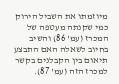מיוזמתו את השביל הירוק כמי שקנתה מעטפה של המכרז (עמ' 86) והשיב בחיוב לשאלה האם התבצע תיאום בין הקבלנים בקשר למכרז הזה (עמ' 87).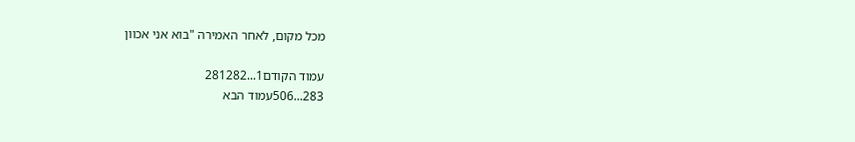מכל מקום, לאחר האמירה "בוא אני אכוון

עמוד הקודם1...281282
283...506עמוד הבא